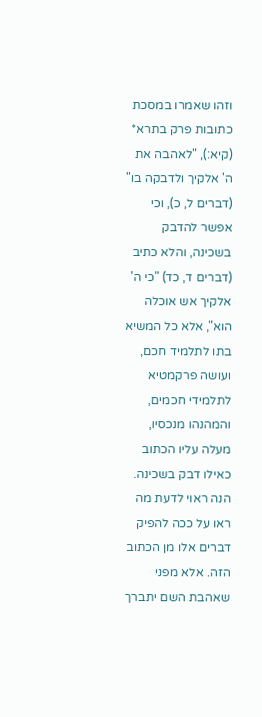וזהו שאמרו במסכת כתובות פרק בתרא* (קיא:), "לאהבה את ה' אלקיך ולדבקה בו" (דברים ל, כ), וכי אפשר להדבק בשכינה, והלא כתיב (דברים ד, כד) "כי ה' אלקיך אש אוכלה הוא", אלא כל המשיא בתו לתלמיד חכם, ועושה פרקמטיא לתלמידי חכמים, והמהנהו מנכסיו, מעלה עליו הכתוב כאילו דבק בשכינה. הנה ראוי לדעת מה ראו על ככה להפיק דברים אלו מן הכתוב הזה. אלא מפני שאהבת השם יתברך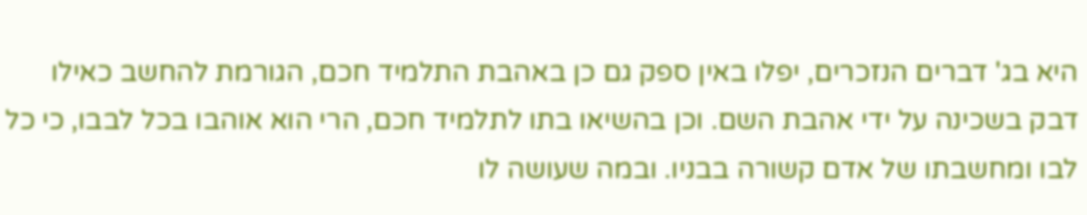היא בג' דברים הנזכרים, יפלו באין ספק גם כן באהבת התלמיד חכם, הגורמת להחשב כאילו דבק בשכינה על ידי אהבת השם. וכן בהשיאו בתו לתלמיד חכם, הרי הוא אוהבו בכל לבבו, כי כל לבו ומחשבתו של אדם קשורה בבניו. ובמה שעושה לו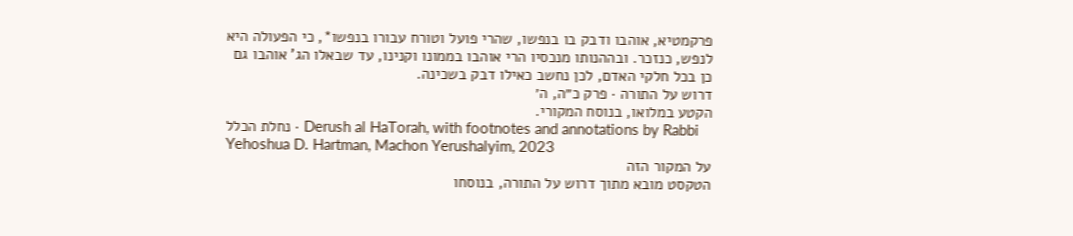פרקמטיא, אוהבו ודבק בו בנפשו, שהרי פועל וטורח עבורו בנפשו*, כי הפעולה היא לנפש, כנזכר. ובההנותו מנכסיו הרי אוהבו בממונו וקנינו, עד שבאלו הג' אוהבו גם כן בכל חלקי האדם, לכן נחשב כאילו דבק בשכינה.
דרוש על התורה · פרק כ״ה, ה׳
הקטע במלואו, בנוסח המקורי.
נחלת הכלל · Derush al HaTorah, with footnotes and annotations by Rabbi Yehoshua D. Hartman, Machon Yerushalyim, 2023
על המקור הזה
הטקסט מובא מתוך דרוש על התורה, בנוסחו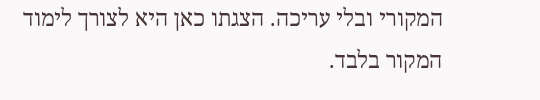המקורי ובלי עריכה. הצגתו כאן היא לצורך לימוד המקור בלבד.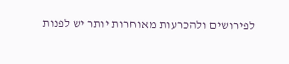לפירושים ולהכרעות מאוחרות יותר יש לפנות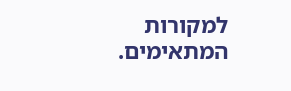למקורות המתאימים.